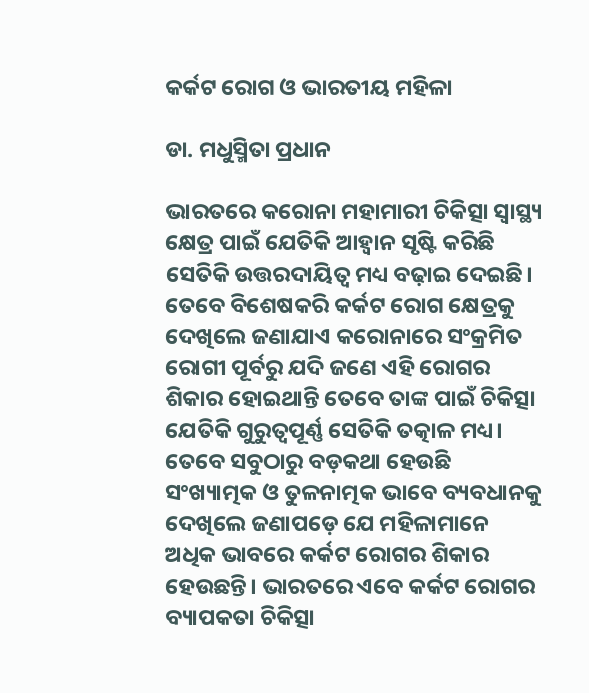କର୍କଟ ରୋଗ ଓ ଭାରତୀୟ ମହିଳା

ଡା. ମଧୁସ୍ମିତା ପ୍ରଧାନ

ଭାରତରେ କରୋନା ମହାମାରୀ ଚିକିତ୍ସା ସ୍ବାସ୍ଥ୍ୟ କ୍ଷେତ୍ର ପାଇଁ ଯେତିକି ଆହ୍ବାନ ସୃଷ୍ଟି କରିଛି ସେତିକି ଉତ୍ତରଦାୟିତ୍ୱ ମଧ୍ୟ ବଢ଼ାଇ ଦେଇଛି। ତେବେ ବିଶେଷକରି କର୍କଟ ରୋଗ କ୍ଷେତ୍ରକୁ ଦେଖିଲେ ଜଣାଯାଏ କରୋନାରେ ସଂକ୍ରମିତ ରୋଗୀ ପୂର୍ବରୁ ଯଦି ଜଣେ ଏହି ରୋଗର ଶିକାର ହୋଇଥାନ୍ତି ତେବେ ତାଙ୍କ ପାଇଁ ଚିକିତ୍ସା ଯେତିକି ଗୁରୁତ୍ୱପୂର୍ଣ୍ଣ ସେତିକି ତତ୍କାଳ ମଧ୍ୟ। ତେବେ ସବୁଠାରୁ ବଡ଼କଥା ହେଉଛି ସଂଖ୍ୟାତ୍ମକ ଓ ତୁଳନାତ୍ମକ ଭାବେ ବ୍ୟବଧାନକୁ ଦେଖିଲେ ଜଣାପଡ଼େ ଯେ ମହିଳାମାନେ ଅଧିକ ଭାବରେ କର୍କଟ ରୋଗର ଶିକାର ହେଉଛନ୍ତି। ଭାରତରେ ଏବେ କର୍କଟ ରୋଗର ବ୍ୟାପକତା ଚିକିତ୍ସା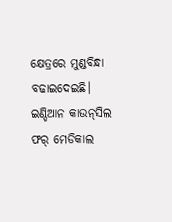କ୍ଷେତ୍ରରେ ମୁଣ୍ଡବିନ୍ଧା ବଢାଇଦେଇଛି। ଇଣ୍ଡିଆନ କାଉନ୍‌ସିଲ ଫର୍‌ ମେଡିକାଲ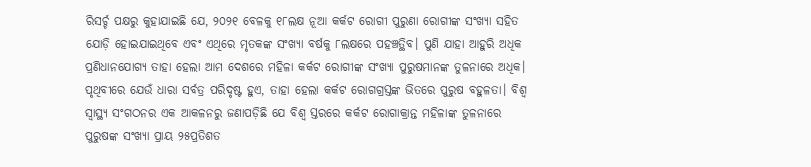ରିସର୍ଚ୍ଚ ପକ୍ଷରୁ କୁହାଯାଇଛି ଯେ, ୨୦୨୧ ବେଳକୁ ୧୮ଲକ୍ଷ ନୂଆ କର୍କଟ ରୋଗୀ ପୁରୁଣା ରୋଗୀଙ୍କ ସଂଖ୍ୟା ସହିତ ଯୋଡ଼ି ହୋଇଯାଇଥିବେ ଏବଂ ଏଥିରେ ମୃତକଙ୍କ ସଂଖ୍ୟା ବର୍ଷକୁ ୮ଲକ୍ଷରେ ପହଞ୍ଚତ୍ଥିବ। ପୁଣି ଯାହା ଆହୁରି ଅଧିକ ପ୍ରଣିଧାନଯୋଗ୍ୟ ତାହା ହେଲା ଆମ ଦେଶରେ ମହିଳା କର୍କଟ ରୋଗୀଙ୍କ ସଂଖ୍ୟା ପୁରୁଷମାନଙ୍କ ତୁଳନାରେ ଅଧିକ। ପୃଥିବୀରେ ଯେଉଁ ଧାରା ସର୍ବତ୍ର ପରିଦୃଷ୍ଟ ହୁଏ, ତାହା ହେଲା କର୍କଟ ରୋଗଗ୍ରସ୍ତଙ୍କ ଭିତରେ ପୁରୁଷ ବହୁଳତା। ବିଶ୍ୱ ସ୍ବାସ୍ଥ୍ୟ ସଂଗଠନର ଏକ ଆକଳନରୁ ଜଣାପଡ଼ିଛି ଯେ ବିଶ୍ୱ ସ୍ତରରେ କର୍କଟ ରୋଗାକ୍ରାନ୍ତ ମହିଳାଙ୍କ ତୁଳନାରେ ପୁରୁଷଙ୍କ ସଂଖ୍ୟା ପ୍ରାୟ ୨୫ପ୍ରତିଶତ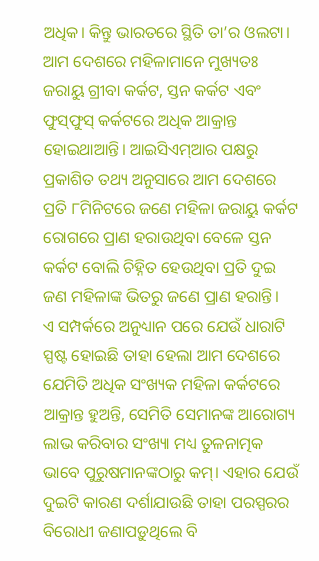ଅଧିକ। କିନ୍ତୁ ଭାରତରେ ସ୍ଥିତି ତା’ର ଓଲଟା। ଆମ ଦେଶରେ ମହିଳାମାନେ ମୁଖ୍ୟତଃ ଜରାୟୁ ଗ୍ରୀବା କର୍କଟ, ସ୍ତନ କର୍କଟ ଏବଂ ଫୁସ୍‌ଫୁସ୍‌ କର୍କଟରେ ଅଧିକ ଆକ୍ରାନ୍ତ ହୋଇଥାଆନ୍ତି। ଆଇସିଏମ୍‌ଆର ପକ୍ଷରୁ ପ୍ରକାଶିତ ତଥ୍ୟ ଅନୁସାରେ ଆମ ଦେଶରେ ପ୍ରତି ୮ମିନିଟରେ ଜଣେ ମହିଳା ଜରାୟୁ କର୍କଟ ରୋଗରେ ପ୍ରାଣ ହରାଉଥିବା ବେଳେ ସ୍ତନ କର୍କଟ ବୋଲି ଚିହ୍ନିତ ହେଉଥିବା ପ୍ରତି ଦୁଇ ଜଣ ମହିଳାଙ୍କ ଭିତରୁ ଜଣେ ପ୍ରାଣ ହରାନ୍ତି।
ଏ ସମ୍ପର୍କରେ ଅନୁଧ୍ୟାନ ପରେ ଯେଉଁ ଧାରାଟି ସ୍ପଷ୍ଟ ହୋଇଛି ତାହା ହେଲା ଆମ ଦେଶରେ ଯେମିତି ଅଧିକ ସଂଖ୍ୟକ ମହିଳା କର୍କଟରେ ଆକ୍ରାନ୍ତ ହୁଅନ୍ତି, ସେମିତି ସେମାନଙ୍କ ଆରୋଗ୍ୟ ଲାଭ କରିବାର ସଂଖ୍ୟା ମଧ୍ୟ ତୁଳନାତ୍ମକ ଭାବେ ପୁରୁଷମାନଙ୍କଠାରୁ କମ୍‌। ଏହାର ଯେଉଁ ଦୁଇଟି କାରଣ ଦର୍ଶାଯାଉଛି ତାହା ପରସ୍ପରର ବିରୋଧୀ ଜଣାପଡ଼ୁଥିଲେ ବି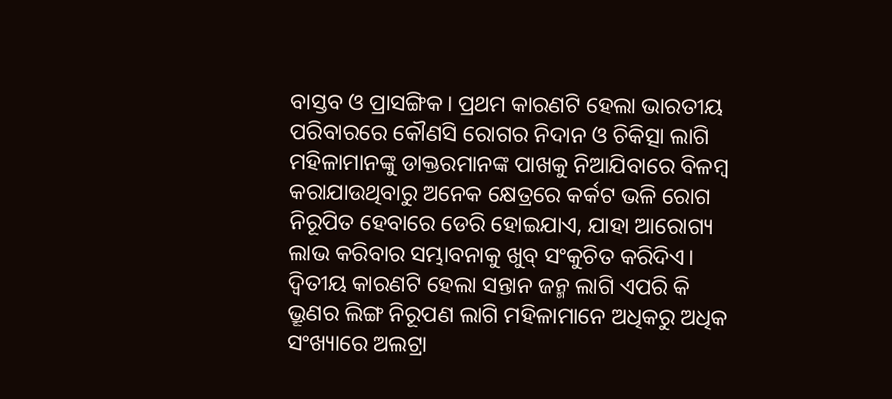ବାସ୍ତବ ଓ ପ୍ରାସଙ୍ଗିକ। ପ୍ରଥମ କାରଣଟି ହେଲା ଭାରତୀୟ ପରିବାରରେ କୌଣସି ରୋଗର ନିଦାନ ଓ ଚିକିତ୍ସା ଲାଗି ମହିଳାମାନଙ୍କୁ ଡାକ୍ତରମାନଙ୍କ ପାଖକୁ ନିଆଯିବାରେ ବିଳମ୍ବ କରାଯାଉଥିବାରୁ ଅନେକ କ୍ଷେତ୍ରରେ କର୍କଟ ଭଳି ରୋଗ ନିରୂପିତ ହେବାରେ ଡେରି ହୋଇଯାଏ, ଯାହା ଆରୋଗ୍ୟ ଲାଭ କରିବାର ସମ୍ଭାବନାକୁ ଖୁବ୍‌ ସଂକୁଚିତ କରିଦିଏ। ଦ୍ୱିତୀୟ କାରଣଟି ହେଲା ସନ୍ତାନ ଜନ୍ମ ଲାଗି ଏପରି କି ଭ୍ରୂଣର ଲିଙ୍ଗ ନିରୂପଣ ଲାଗି ମହିଳାମାନେ ଅଧିକରୁ ଅଧିକ ସଂଖ୍ୟାରେ ଅଲଟ୍ରା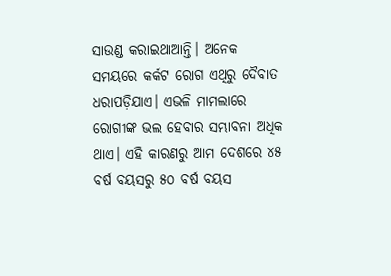ସାଉଣ୍ଡ କରାଇଥାଆନ୍ତି। ଅନେକ ସମୟରେ କର୍କଟ ରୋଗ ଏଥିରୁ ଦୈବାତ ଧରାପଡ଼ିଯାଏ। ଏଭଳି ମାମଲାରେ ରୋଗୀଙ୍କ ଭଲ ହେବାର ସମ୍ଭାବନା ଅଧିକ ଥାଏ। ଏହି କାରଣରୁ ଆମ ଦେଶରେ ୪୫ ବର୍ଷ ବୟସରୁ ୫୦ ବର୍ଷ ବୟସ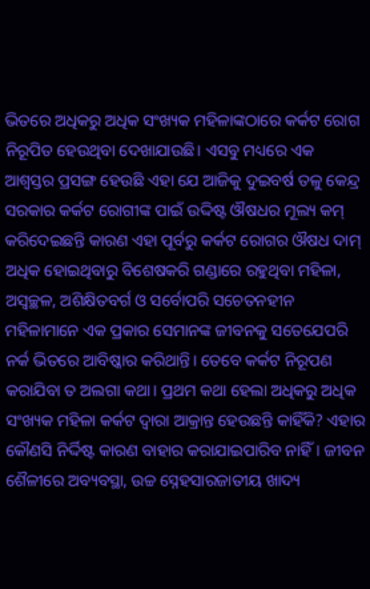ଭିତରେ ଅଧିକରୁ ଅଧିକ ସଂଖ୍ୟକ ମହିଳାଙ୍କଠାରେ କର୍କଟ ରୋଗ ନିରୂପିତ ହେଉଥିବା ଦେଖାଯାଉଛି। ଏସବୁ ମଧ୍ୟରେ ଏକ ଆଶ୍ୱସ୍ତର ପ୍ରସଙ୍ଗ ହେଉଛି ଏହା ଯେ ଆଜିକୁ ଦୁଇବର୍ଷ ତଳୁ କେନ୍ଦ୍ର ସରକାର କର୍କଟ ରୋଗୀଙ୍କ ପାଇଁ ଉଦ୍ଦିଷ୍ଟ ଔଷଧର ମୂଲ୍ୟ କମ୍‌ କରିଦେଇଛନ୍ତି କାରଣ ଏହା ପୂର୍ବରୁ କର୍କଟ ରୋଗର ଔଷଧ ଦାମ୍‌ ଅଧିକ ହୋଇଥିବାରୁ ବିଶେଷକରି ଗଣ୍ଡାରେ ରହୁଥିବା ମହିଳା, ଅସ୍ବଚ୍ଛଳ, ଅଶିକ୍ଷିତବର୍ଗ ଓ ସର୍ବୋପରି ସଚେତନହୀନ ମହିଳାମାନେ ଏକ ପ୍ରକାର ସେମାନଙ୍କ ଜୀବନକୁ ସତେଯେପରି ନର୍କ ଭିତରେ ଆବିଷ୍କାର କରିଥାନ୍ତି। ତେବେ କର୍କଟ ନିରୂପଣ କରାଯିବା ତ ଅଲଗା କଥା। ପ୍ରଥମ କଥା ହେଲା ଅଧିକରୁ ଅଧିକ ସଂଖ୍ୟକ ମହିଳା କର୍କଟ ଦ୍ୱାରା ଆକ୍ରାନ୍ତ ହେଉଛନ୍ତି କାହିଁକି? ଏହାର କୌଣସି ନିର୍ଦ୍ଦିଷ୍ଟ କାରଣ ବାହାର କରାଯାଇପାରିବ ନାହିଁ। ଜୀବନ ଶୈଳୀରେ ଅବ୍ୟବସ୍ଥା, ଉଚ୍ଚ ସ୍ନେହସାରଜାତୀୟ ଖାଦ୍ୟ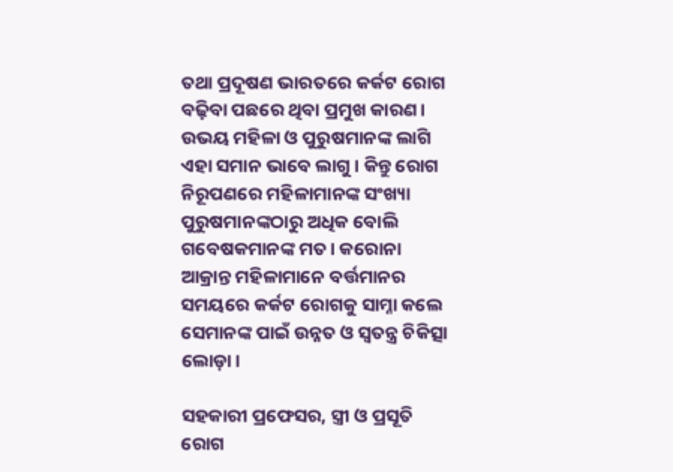ତଥା ପ୍ରଦୂଷଣ ଭାରତରେ କର୍କଟ ରୋଗ ବଢ଼ିବା ପଛରେ ଥିବା ପ୍ରମୁଖ କାରଣ। ଉଭୟ ମହିଳା ଓ ପୁରୁଷମାନଙ୍କ ଲାଗି ଏହା ସମାନ ଭାବେ ଲାଗୁ। କିନ୍ତୁ ରୋଗ ନିରୂପଣରେ ମହିଳାମାନଙ୍କ ସଂଖ୍ୟା ପୁରୁଷମାନଙ୍କଠାରୁ ଅଧିକ ବୋଲି ଗବେଷକମାନଙ୍କ ମତ। କରୋନା ଆକ୍ରାନ୍ତ ମହିଳାମାନେ ବର୍ତ୍ତମାନର ସମୟରେ କର୍କଟ ରୋଗକୁ ସାମ୍ନା କଲେ ସେମାନଙ୍କ ପାଇଁ ଉନ୍ନତ ଓ ସ୍ବତନ୍ତ୍ର ଚିକିତ୍ସା ଲୋଡ଼ା।

ସହକାରୀ ପ୍ରଫେସର, ସ୍ତ୍ରୀ ଓ ପ୍ରସୂତି ରୋଗ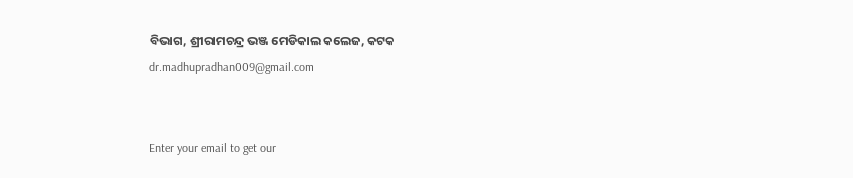ବିଭାଗ, ଶ୍ରୀରାମଚନ୍ଦ୍ର ଭଞ୍ଜ ମେଡିକାଲ କଲେଜ, କଟକ
dr.madhupradhan009@gmail.com


Enter your email to get our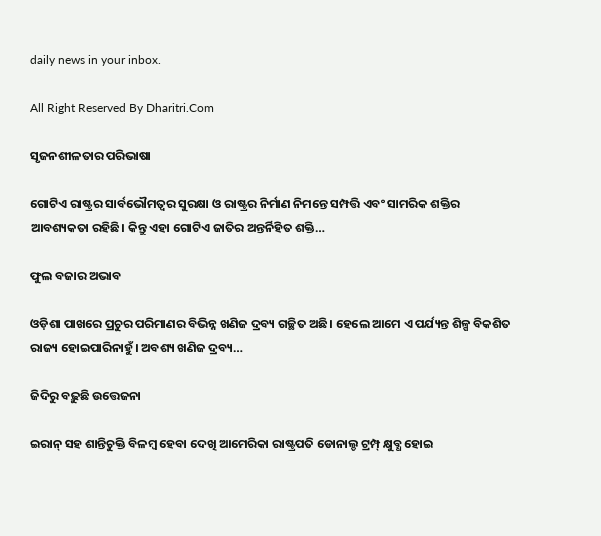daily news in your inbox.

All Right Reserved By Dharitri.Com

ସୃଜନଶୀଳତାର ପରିଭାଷା

ଗୋଟିଏ ରାଷ୍ଟ୍ରର ସାର୍ବଭୌମତ୍ୱର ସୁରକ୍ଷା ଓ ରାଷ୍ଟ୍ରର ନିର୍ମାଣ ନିମନ୍ତେ ସମ୍ପତ୍ତି ଏବଂ ସାମରିକ ଶକ୍ତିର ଆବଶ୍ୟକତା ରହିଛି। କିନ୍ତୁ ଏହା ଗୋଟିଏ ଜାତିର ଅନ୍ତର୍ନିହିତ ଶକ୍ତି…

ଫୁଲ ବଜାର ଅଭାବ

ଓଡ଼ିଶା ପାଖରେ ପ୍ରଚୁର ପରିମାଣର ବିଭିନ୍ନ ଖଣିଜ ଦ୍ରବ୍ୟ ଗଚ୍ଛିତ ଅଛି। ହେଲେ ଆମେ ଏ ପର୍ଯ୍ୟନ୍ତ ଶିଳ୍ପ ବିକଶିତ ରାଜ୍ୟ ହୋଇପାରିନାହୁଁ। ଅବଶ୍ୟ ଖଣିଜ ଦ୍ରବ୍ୟ…

ଜିଦିରୁ ବଢ଼ୁଛି ଉତ୍ତେଜନା

ଇରାନ୍‌ ସହ ଶାନ୍ତିଚୁକ୍ତି ବିଳମ୍ବ ହେବା ଦେଖି ଆମେରିକା ରାଷ୍ଟ୍ରପତି ଡୋନାଲ୍ଡ ଟ୍ରମ୍ପ୍‌ କ୍ଷୁବ୍ଧ ହୋଇ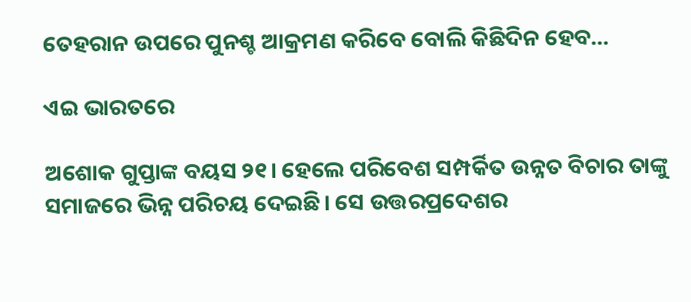ତେହରାନ ଉପରେ ପୁନଶ୍ଚ ଆକ୍ରମଣ କରିବେ ବୋଲି କିଛିଦିନ ହେବ…

ଏଇ ଭାରତରେ

ଅଶୋକ ଗୁପ୍ତାଙ୍କ ବୟସ ୨୧। ହେଲେ ପରିବେଶ ସମ୍ପର୍କିତ ଉନ୍ନତ ବିଚାର ତାଙ୍କୁ ସମାଜରେ ଭିନ୍ନ ପରିଚୟ ଦେଇଛି। ସେ ଉତ୍ତରପ୍ରଦେଶର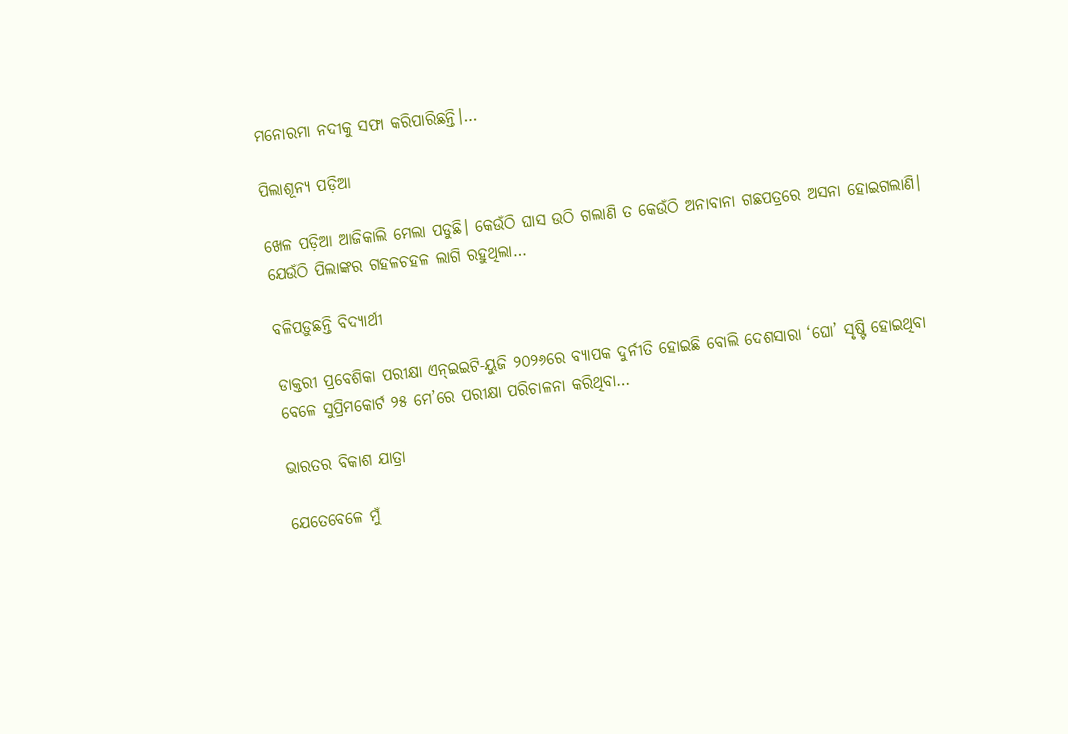ମନୋରମା ନଦୀକୁ ସଫା କରିପାରିଛନ୍ତି।…

ପିଲାଶୂନ୍ୟ ପଡ଼ିଆ

ଖେଳ ପଡ଼ିଆ ଆଜିକାଲି ମେଲା ପଡୁଛି। କେଉଁଠି ଘାସ ଉଠି ଗଲାଣି ତ କେଉଁଠି ଅନାବାନା ଗଛପତ୍ରରେ ଅସନା ହୋଇଗଲାଣି। ଯେଉଁଠି ପିଲାଙ୍କର ଗହଳଚହଳ ଲାଗି ରହୁଥିଲା…

ବଳିପଡ଼ୁଛନ୍ତି ବିଦ୍ୟାର୍ଥୀ

ଡାକ୍ତରୀ ପ୍ରବେଶିକା ପରୀକ୍ଷା ଏନ୍‌ଇଇଟି-ୟୁଜି ୨୦୨୬ରେ ବ୍ୟାପକ ଦୁର୍ନୀତି ହୋଇଛି ବୋଲି ଦେଶସାରା ‘ଘୋ’ ସୃଷ୍ଟି ହୋଇଥିବା ବେଳେ ସୁପ୍ରିମକୋର୍ଟ ୨୫ ମେ’ରେ ପରୀକ୍ଷା ପରିଚାଳନା କରିଥିବା…

ଭାରତର ବିକାଶ ଯାତ୍ରା

ଯେତେବେଳେ ମୁଁ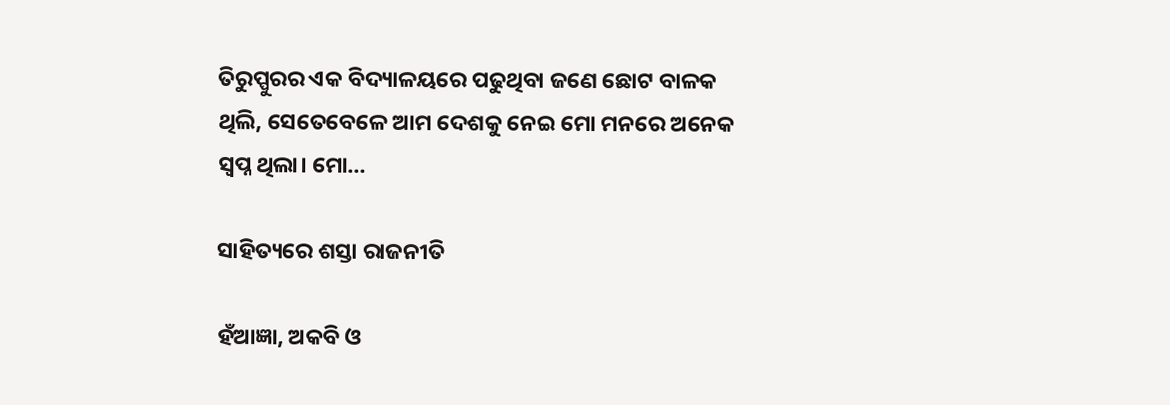ତିରୁପ୍ପୁରର ଏକ ବିଦ୍ୟାଳୟରେ ପଢୁଥିବା ଜଣେ ଛୋଟ ବାଳକ ଥିଲି, ସେତେବେଳେ ଆମ ଦେଶକୁ ନେଇ ମୋ ମନରେ ଅନେକ ସ୍ବପ୍ନ ଥିଲା। ମୋ…

ସାହିତ୍ୟରେ ଶସ୍ତା ରାଜନୀତି

ହଁଆଜ୍ଞା, ଅକବି ଓ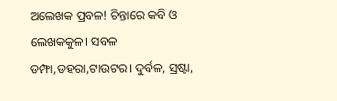ଅଲେଖକ ପ୍ରବଳ! ଚିନ୍ତାରେ କବି ଓ ଲେଖକକୁଳ। ସବଳ ଡମ୍ଫା,ଡହରା,ଟାଉଟର। ଦୁର୍ବଳ, ସ୍ରଷ୍ଟା,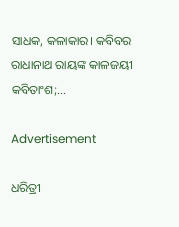ସାଧକ, କଳାକାର। କବିବର ରାଧାନାଥ ରାୟଙ୍କ କାଳଜୟୀ କବିତାଂଶ;…

Advertisement

ଧରିତ୍ରୀ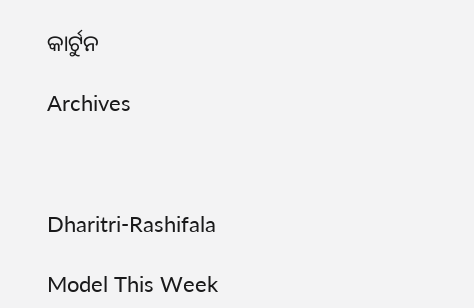କାର୍ଟୁନ

Archives



Dharitri-Rashifala

Model This Week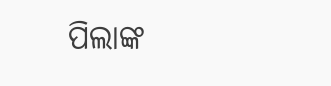ପିଲାଙ୍କ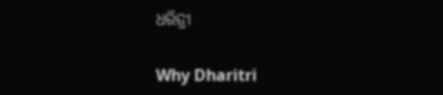ଧରିତ୍ରୀ

Why Dharitri